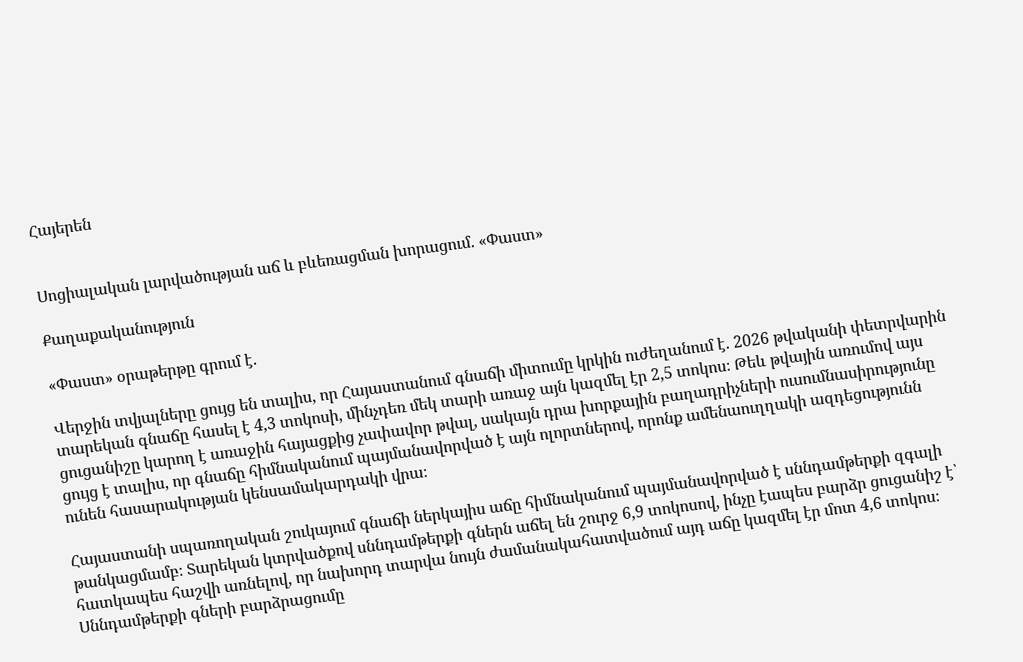Հայերեն


Սոցիալական լարվածության աճ և բևեռացման խորացում. «Փաստ»

Քաղաքականություն

«Փաստ» օրաթերթը գրում է.

Վերջին տվյալները ցույց են տալիս, որ Հայաստանում գնաճի միտումը կրկին ուժեղանում է. 2026 թվականի փետրվարին տարեկան գնաճը հասել է 4,3 տոկոսի, մինչդեռ մեկ տարի առաջ այն կազմել էր 2,5 տոկոս։ Թեև թվային առումով այս ցուցանիշը կարող է առաջին հայացքից չափավոր թվալ, սակայն դրա խորքային բաղադրիչների ուսումնասիրությունը ցույց է տալիս, որ գնաճը հիմնականում պայմանավորված է այն ոլորտներով, որոնք ամենաուղղակի ազդեցությունն ունեն հասարակության կենսամակարդակի վրա։

Հայաստանի սպառողական շուկայում գնաճի ներկայիս աճը հիմնականում պայմանավորված է սննդամթերքի զգալի թանկացմամբ։ Տարեկան կտրվածքով սննդամթերքի գներն աճել են շուրջ 6,9 տոկոսով, ինչը էապես բարձր ցուցանիշ է՝ հատկապես հաշվի առնելով, որ նախորդ տարվա նույն ժամանակահատվածում այդ աճը կազմել էր մոտ 4,6 տոկոս։ Սննդամթերքի գների բարձրացումը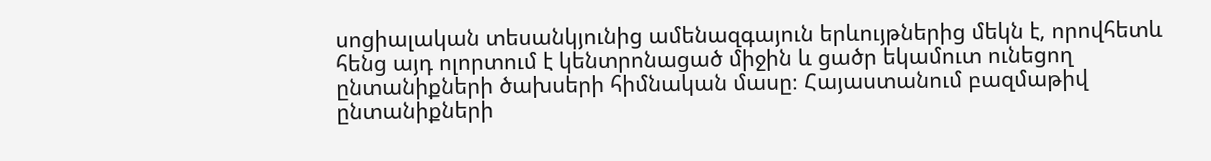սոցիալական տեսանկյունից ամենազգայուն երևույթներից մեկն է, որովհետև հենց այդ ոլորտում է կենտրոնացած միջին և ցածր եկամուտ ունեցող ընտանիքների ծախսերի հիմնական մասը։ Հայաստանում բազմաթիվ ընտանիքների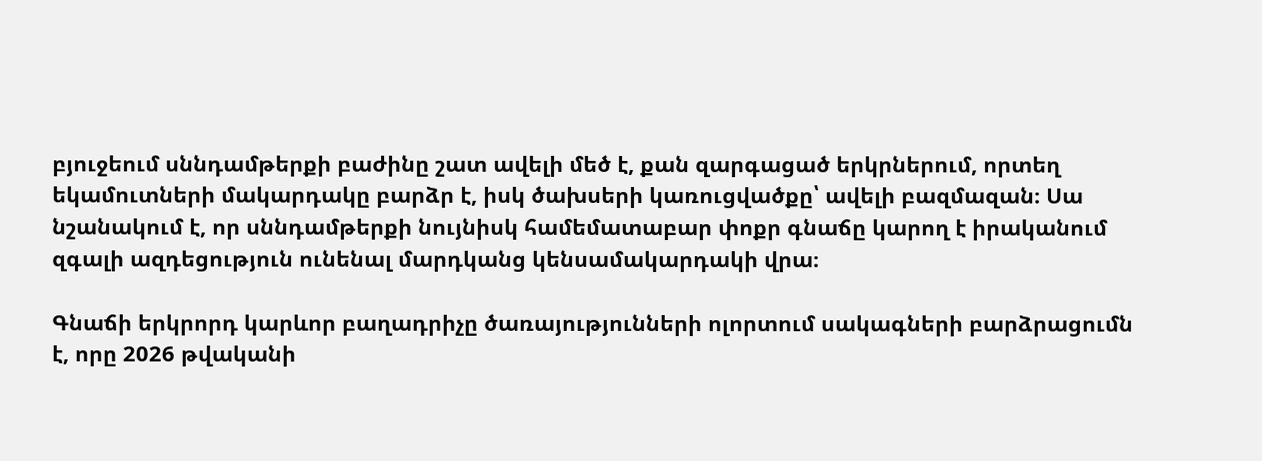բյուջեում սննդամթերքի բաժինը շատ ավելի մեծ է, քան զարգացած երկրներում, որտեղ եկամուտների մակարդակը բարձր է, իսկ ծախսերի կառուցվածքը՝ ավելի բազմազան։ Սա նշանակում է, որ սննդամթերքի նույնիսկ համեմատաբար փոքր գնաճը կարող է իրականում զգալի ազդեցություն ունենալ մարդկանց կենսամակարդակի վրա։

Գնաճի երկրորդ կարևոր բաղադրիչը ծառայությունների ոլորտում սակագների բարձրացումն է, որը 2026 թվականի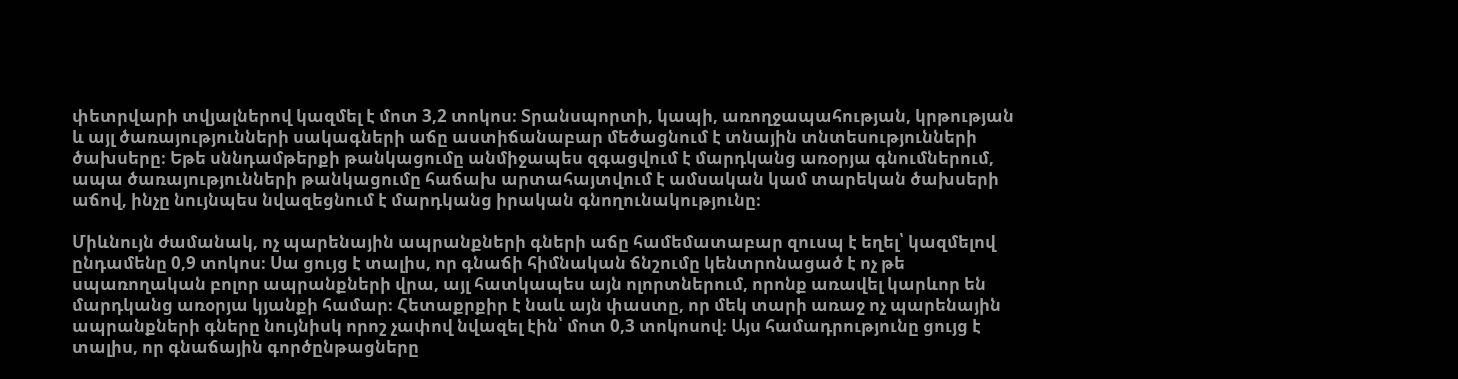փետրվարի տվյալներով կազմել է մոտ 3,2 տոկոս։ Տրանսպորտի, կապի, առողջապահության, կրթության և այլ ծառայությունների սակագների աճը աստիճանաբար մեծացնում է տնային տնտեսությունների ծախսերը։ Եթե սննդամթերքի թանկացումը անմիջապես զգացվում է մարդկանց առօրյա գնումներում, ապա ծառայությունների թանկացումը հաճախ արտահայտվում է ամսական կամ տարեկան ծախսերի աճով, ինչը նույնպես նվազեցնում է մարդկանց իրական գնողունակությունը։

Միևնույն ժամանակ, ոչ պարենային ապրանքների գների աճը համեմատաբար զուսպ է եղել՝ կազմելով ընդամենը 0,9 տոկոս։ Սա ցույց է տալիս, որ գնաճի հիմնական ճնշումը կենտրոնացած է ոչ թե սպառողական բոլոր ապրանքների վրա, այլ հատկապես այն ոլորտներում, որոնք առավել կարևոր են մարդկանց առօրյա կյանքի համար։ Հետաքրքիր է նաև այն փաստը, որ մեկ տարի առաջ ոչ պարենային ապրանքների գները նույնիսկ որոշ չափով նվազել էին՝ մոտ 0,3 տոկոսով։ Այս համադրությունը ցույց է տալիս, որ գնաճային գործընթացները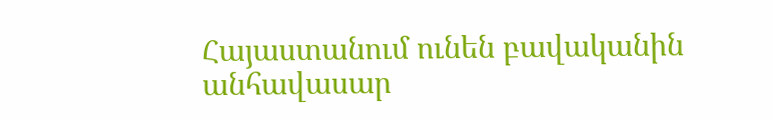Հայաստանում ունեն բավականին անհավասար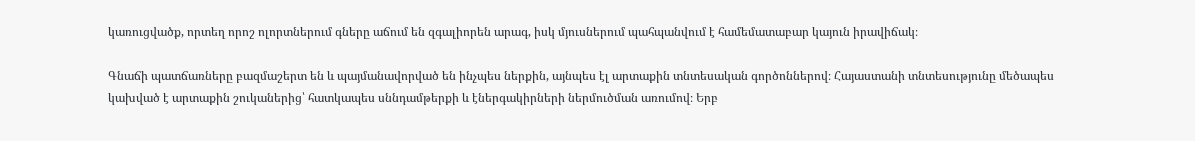կառուցվածք, որտեղ որոշ ոլորտներում գները աճում են զգալիորեն արագ, իսկ մյուսներում պահպանվում է համեմատաբար կայուն իրավիճակ։

Գնաճի պատճառները բազմաշերտ են և պայմանավորված են ինչպես ներքին, այնպես էլ արտաքին տնտեսական գործոններով։ Հայաստանի տնտեսությունը մեծապես կախված է արտաքին շուկաներից՝ հատկապես սննդամթերքի և էներգակիրների ներմուծման առումով։ Երբ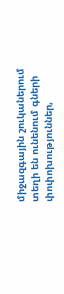միջազգային շուկաներում տեղի են ունենում գների փոփոխություններ,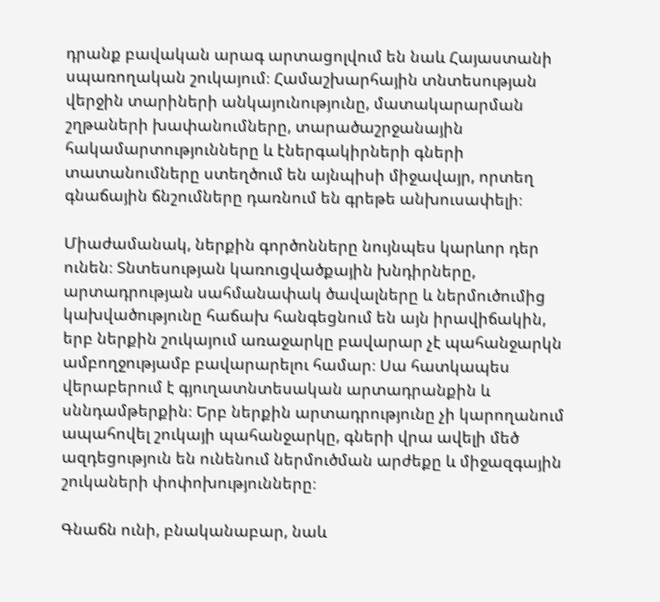դրանք բավական արագ արտացոլվում են նաև Հայաստանի սպառողական շուկայում։ Համաշխարհային տնտեսության վերջին տարիների անկայունությունը, մատակարարման շղթաների խափանումները, տարածաշրջանային հակամարտությունները և էներգակիրների գների տատանումները ստեղծում են այնպիսի միջավայր, որտեղ գնաճային ճնշումները դառնում են գրեթե անխուսափելի։

Միաժամանակ, ներքին գործոնները նույնպես կարևոր դեր ունեն։ Տնտեսության կառուցվածքային խնդիրները, արտադրության սահմանափակ ծավալները և ներմուծումից կախվածությունը հաճախ հանգեցնում են այն իրավիճակին, երբ ներքին շուկայում առաջարկը բավարար չէ պահանջարկն ամբողջությամբ բավարարելու համար։ Սա հատկապես վերաբերում է գյուղատնտեսական արտադրանքին և սննդամթերքին։ Երբ ներքին արտադրությունը չի կարողանում ապահովել շուկայի պահանջարկը, գների վրա ավելի մեծ ազդեցություն են ունենում ներմուծման արժեքը և միջազգային շուկաների փոփոխությունները։

Գնաճն ունի, բնականաբար, նաև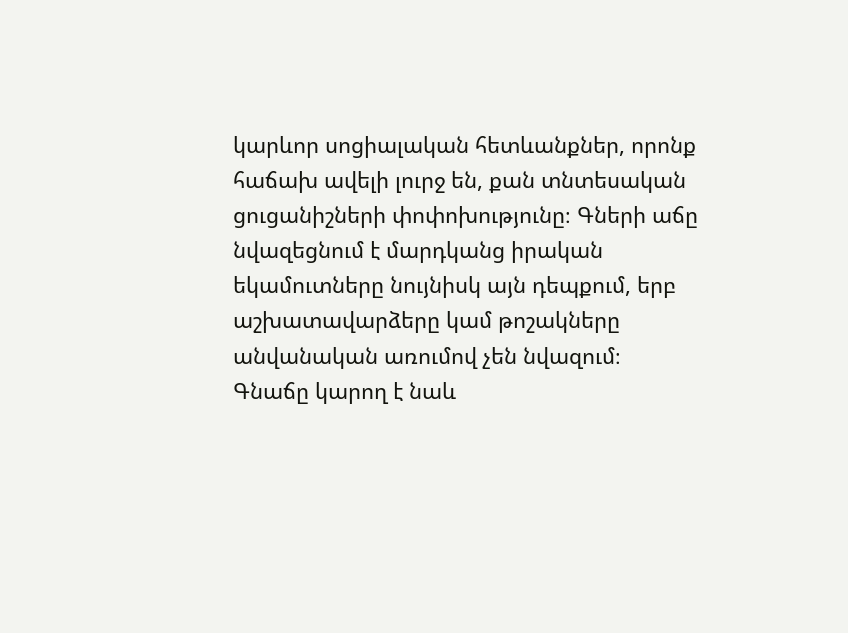կարևոր սոցիալական հետևանքներ, որոնք հաճախ ավելի լուրջ են, քան տնտեսական ցուցանիշների փոփոխությունը։ Գների աճը նվազեցնում է մարդկանց իրական եկամուտները նույնիսկ այն դեպքում, երբ աշխատավարձերը կամ թոշակները անվանական առումով չեն նվազում։ Գնաճը կարող է նաև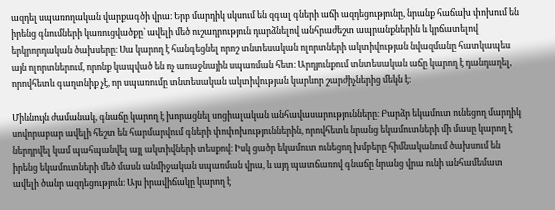ազդել սպառողական վարքագծի վրա։ Երբ մարդիկ սկսում են զգալ գների աճի ազդեցությունը, նրանք հաճախ փոխում են իրենց գնումների կառուցվածքը՝ ավելի մեծ ուշադրություն դարձնելով անհրաժեշտ ապրանքներին և կրճատելով երկրորդական ծախսերը։ Սա կարող է հանգեցնել որոշ տնտեսական ոլորտների ակտիվության նվազմանը հատկապես այն ոլորտներում, որոնք կապված են ոչ առաջնային սպառման հետ։ Արդյունքում տնտեսական աճը կարող է դանդաղել, որովհետև գաղտնիք չէ, որ սպառումը տնտեսական ակտիվության կարևոր շարժիչներից մեկն է։

Միևնույն ժամանակ, գնաճը կարող է խորացնել սոցիալական անհավասարությունները։ Բարձր եկամուտ ունեցող մարդիկ սովորաբար ավելի հեշտ են հարմարվում գների փոփոխություններին, որովհետև նրանց եկամուտների մի մասը կարող է ներդրվել կամ պահպանվել այլ ակտիվների տեսքով։ Իսկ ցածր եկամուտ ունեցող խմբերը հիմնականում ծախսում են իրենց եկամուտների մեծ մասն անմիջական սպառման վրա, և այդ պատճառով գնաճը նրանց վրա ունի անհամեմատ ավելի ծանր ազդեցություն։ Այս իրավիճակը կարող է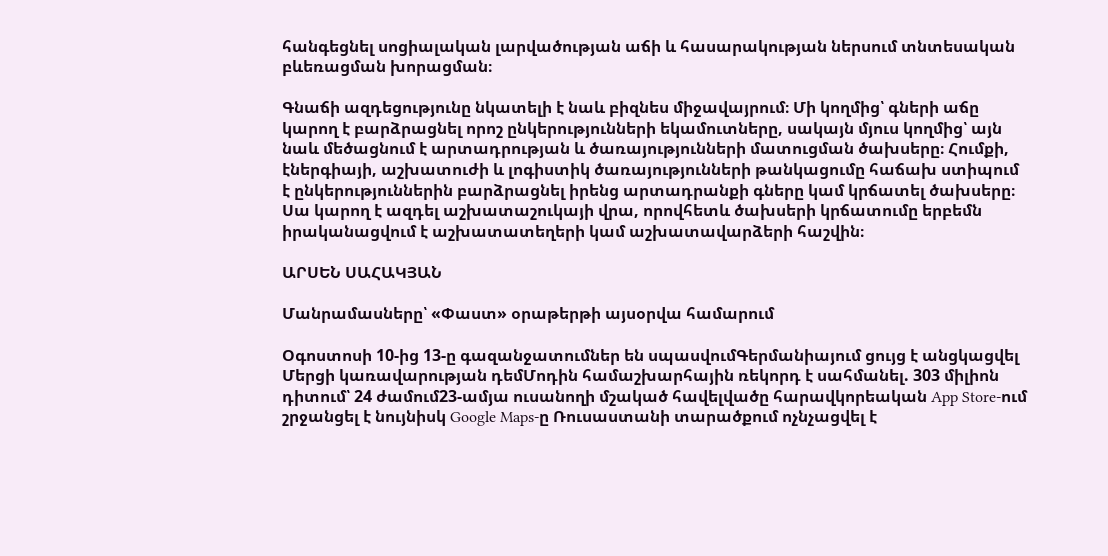հանգեցնել սոցիալական լարվածության աճի և հասարակության ներսում տնտեսական բևեռացման խորացման։

Գնաճի ազդեցությունը նկատելի է նաև բիզնես միջավայրում։ Մի կողմից՝ գների աճը կարող է բարձրացնել որոշ ընկերությունների եկամուտները, սակայն մյուս կողմից՝ այն նաև մեծացնում է արտադրության և ծառայությունների մատուցման ծախսերը։ Հումքի, էներգիայի, աշխատուժի և լոգիստիկ ծառայությունների թանկացումը հաճախ ստիպում է ընկերություններին բարձրացնել իրենց արտադրանքի գները կամ կրճատել ծախսերը։ Սա կարող է ազդել աշխատաշուկայի վրա, որովհետև ծախսերի կրճատումը երբեմն իրականացվում է աշխատատեղերի կամ աշխատավարձերի հաշվին։

ԱՐՍԵՆ ՍԱՀԱԿՅԱՆ

Մանրամասները՝ «Փաստ» օրաթերթի այսօրվա համարում

Օգոստոսի 10-ից 13-ը գազանջատումներ են սպասվումԳերմանիայում ցույց է անցկացվել Մերցի կառավարության դեմՄոդին համաշխարհային ռեկորդ է սահմանել. 303 միլիոն դիտում՝ 24 ժամում23-ամյա ուսանողի մշակած հավելվածը հարավկորեական App Store-ում շրջանցել է նույնիսկ Google Maps-ը Ռուսաստանի տարածքում ոչնչացվել է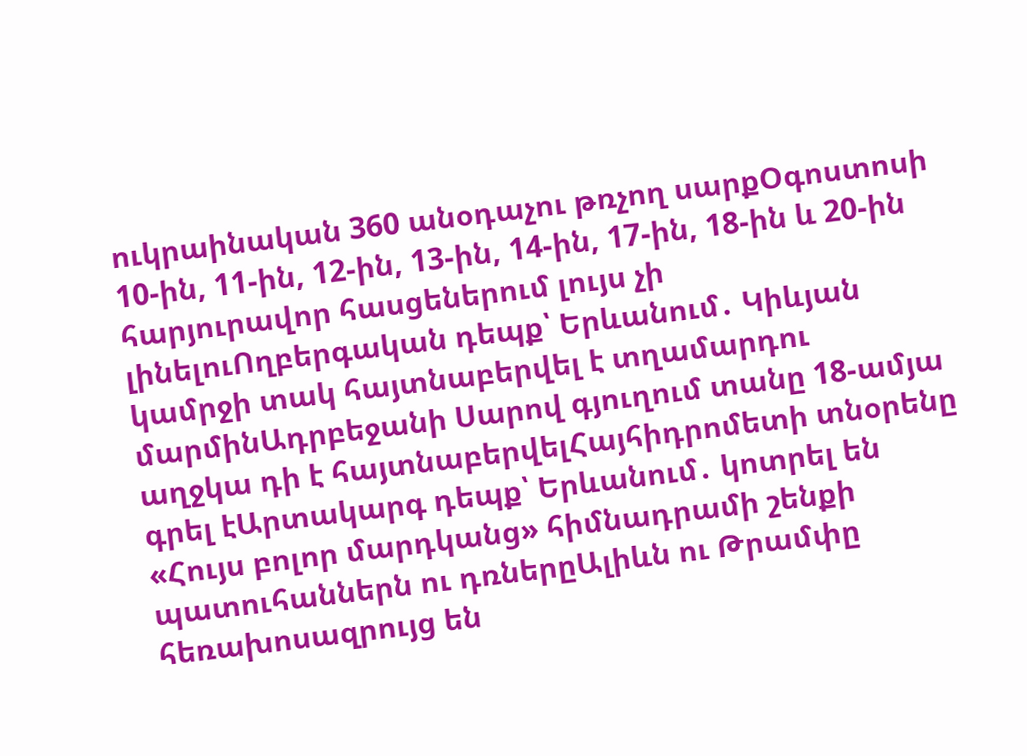ուկրաինական 360 անօդաչու թռչող սարքՕգոստոսի 10-ին, 11-ին, 12-ին, 13-ին, 14-ին, 17-ին, 18-ին և 20-ին հարյուրավոր հասցեներում լույս չի լինելուՈղբերգական դեպք՝ Երևանում․ Կիևյան կամրջի տակ հայտնաբերվել է տղամարդու մարմինԱդրբեջանի Սարով գյուղում տանը 18-ամյա աղջկա դի է հայտնաբերվելՀայհիդրոմետի տնօրենը գրել էԱրտակարգ դեպք՝ Երևանում․ կոտրել են «Հույս բոլոր մարդկանց» հիմնադրամի շենքի պատուհաններն ու դռներըԱլիևն ու Թրամփը հեռախոսազրույց են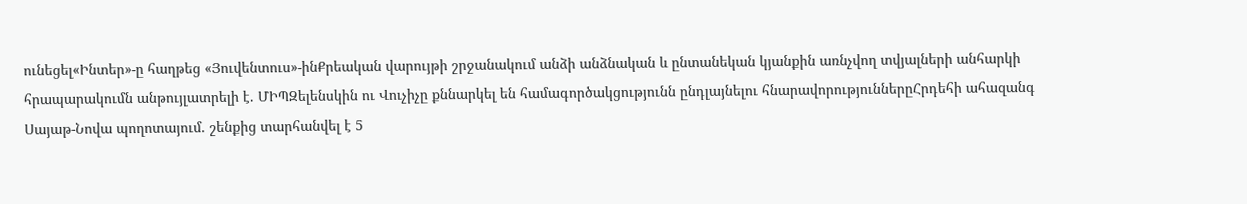ունեցել«Ինտեր»-ը հաղթեց «Յուվենտուս»-ինՔրեական վարույթի շրջանակում անձի անձնական և ընտանեկան կյանքին առնչվող տվյալների անհարկի հրապարակումն անթույլատրելի է. ՄԻՊԶելենսկին ու Վուչիչը քննարկել են համագործակցությունն ընդլայնելու հնարավորություններըՀրդեհի ահազանգ Սայաթ-Նովա պողոտայում. շենքից տարհանվել է 5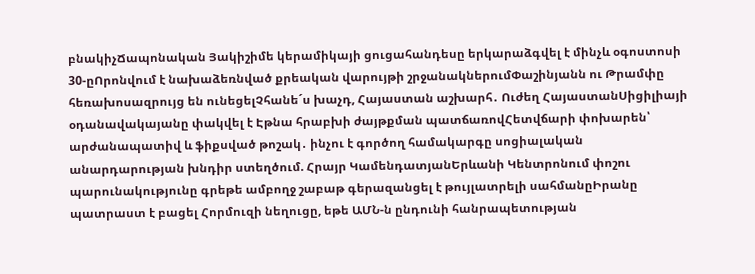բնակիչՃապոնական Յակիշիմե կերամիկայի ցուցահանդեսը երկարաձգվել է մինչև օգոստոսի 30-ըՈրոնվում է նախաձեռնված քրեական վարույթի շրջանակներումՓաշինյանն ու Թրամփը հեռախոսազրույց են ունեցելՉհանե´ս խաչդ, Հայաստան աշխարհ․ Ուժեղ ՀայաստանՍիցիլիայի օդանավակայանը փակվել է Էթնա հրաբխի ժայթքման պատճառովՀետվճարի փոխարեն՝ արժանապատիվ և ֆիքսված թոշակ․ ինչու է գործող համակարգը սոցիալական անարդարության խնդիր ստեղծում. Հրայր ԿամենդատյանԵրևանի Կենտրոնում փոշու պարունակությունը գրեթե ամբողջ շաբաթ գերազանցել է թույլատրելի սահմանըԻրանը պատրաստ է բացել Հորմուզի նեղուցը, եթե ԱՄՆ-ն ընդունի հանրապետության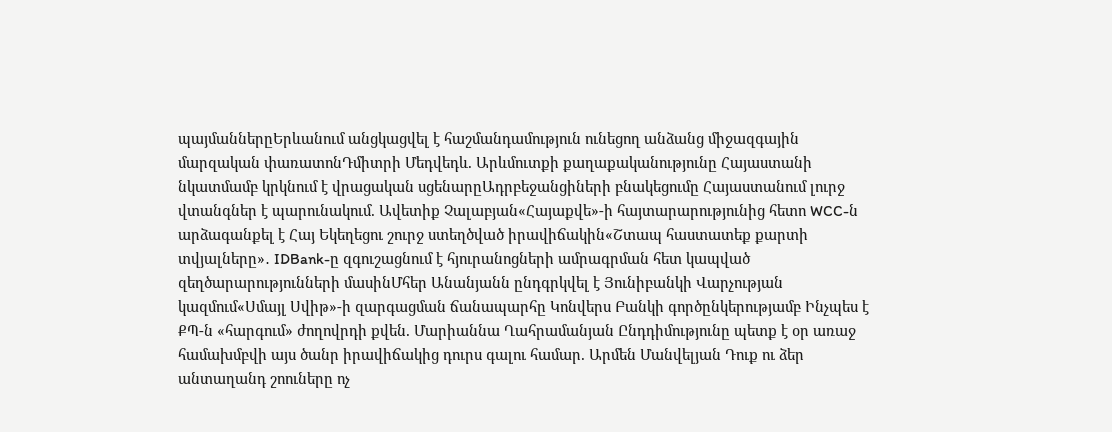պայմաններըԵրևանում անցկացվել է հաշմանդամություն ունեցող անձանց միջազգային մարզական փառատոնԴմիտրի Մեդվեդև. Արևմուտքի քաղաքականությունը Հայաստանի նկատմամբ կրկնում է վրացական սցենարըԱդրբեջանցիների բնակեցումը Հայաստանում լուրջ վտանգներ է պարունակում. Ավետիք Չալաբյան«Հայաքվե»-ի հայտարարությունից հետո WCC-ն արձագանքել է Հայ Եկեղեցու շուրջ ստեղծված իրավիճակին«Շտապ հաստատեք քարտի տվյալները»․ IDBank-ը զգուշացնում է հյուրանոցների ամրագրման հետ կապված զեղծարարությունների մասինՄհեր Անանյանն ընդգրկվել է Յունիբանկի Վարչության կազմում«Սմայլ Սվիթ»-ի զարգացման ճանապարհը Կոնվերս Բանկի գործընկերությամբ Ինչպես է ՔՊ-ն «հարգում» ժողովրդի քվեն. Մարիաննա Ղահրամանյան Ընդդիմությունը պետք է օր առաջ համախմբվի այս ծանր իրավիճակից դուրս գալու համար. Արմեն Մանվելյան Դուք ու ձեր անտաղանդ շոուները ոչ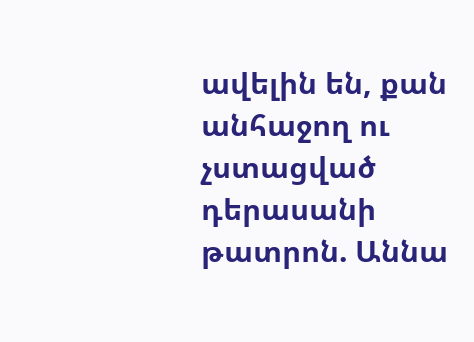ավելին են, քան անհաջող ու չստացված դերասանի թատրոն. Աննա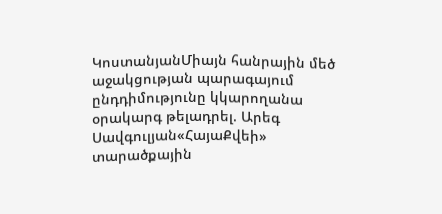ԿոստանյանՄիայն հանրային մեծ աջակցության պարագայում ընդդիմությունը կկարողանա օրակարգ թելադրել. Արեգ Սավգուլյան«ՀայաՔվեի» տարածքային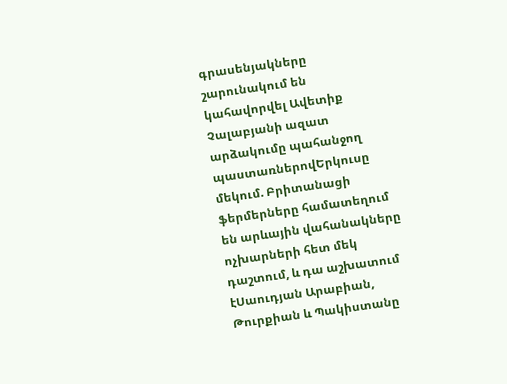գրասենյակները շարունակում են կահավորվել Ավետիք Չալաբյանի ազատ արձակումը պահանջող պաստառներովԵրկուսը մեկում. Բրիտանացի ֆերմերները համատեղում են արևային վահանակները ոչխարների հետ մեկ դաշտում, և դա աշխատում էՍաուդյան Արաբիան, Թուրքիան և Պակիստանը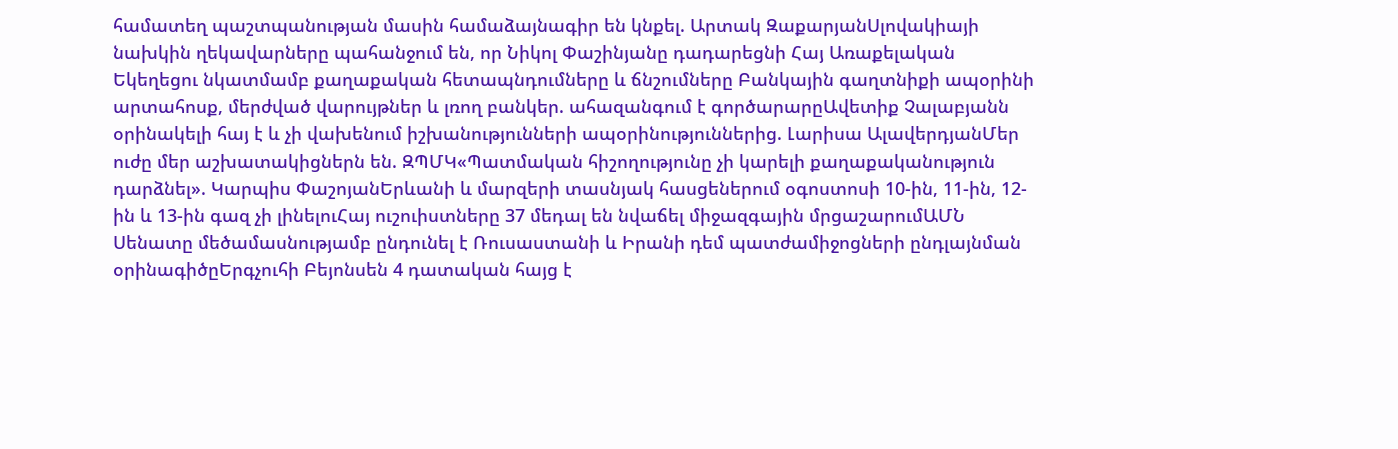համատեղ պաշտպանության մասին համաձայնագիր են կնքել. Արտակ ԶաքարյանՍլովակիայի նախկին ղեկավարները պահանջում են, որ Նիկոլ Փաշինյանը դադարեցնի Հայ Առաքելական Եկեղեցու նկատմամբ քաղաքական հետապնդումները և ճնշումները Բանկային գաղտնիքի ապօրինի արտահոսք, մերժված վարույթներ և լռող բանկեր. ահազանգում է գործարարըԱվետիք Չալաբյանն օրինակելի հայ է և չի վախենում իշխանությունների ապօրինություններից. Լարիսա ԱլավերդյանՄեր ուժը մեր աշխատակիցներն են. ԶՊՄԿ«Պատմական հիշողությունը չի կարելի քաղաքականություն դարձնել». Կարպիս ՓաշոյանԵրևանի և մարզերի տասնյակ հասցեներում օգոստոսի 10-ին, 11-ին, 12-ին և 13-ին գազ չի լինելուՀայ ուշուիստները 37 մեդալ են նվաճել միջազգային մրցաշարումԱՄՆ Սենատը մեծամասնությամբ ընդունել է Ռուսաստանի և Իրանի դեմ պատժամիջոցների ընդլայնման օրինագիծըԵրգչուհի Բեյոնսեն 4 դատական հայց է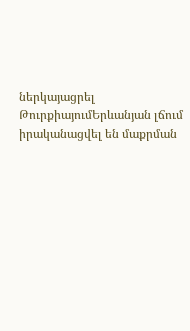ներկայացրել ԹուրքիայումԵրևանյան լճում իրականացվել են մաքրման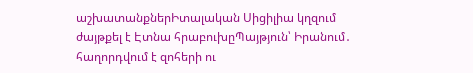աշխատանքներԻտալական Սիցիլիա կղզում ժայթքել է Էտնա հրաբուխըՊայթյուն՝ Իրանում․ հաղորդվում է զոհերի ու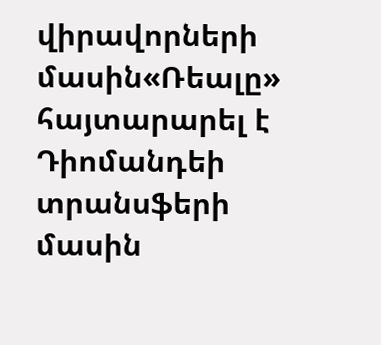վիրավորների մասին«Ռեալը» հայտարարել է Դիոմանդեի տրանսֆերի մասին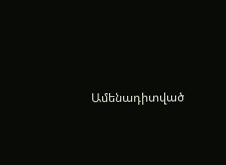Ամենադիտված